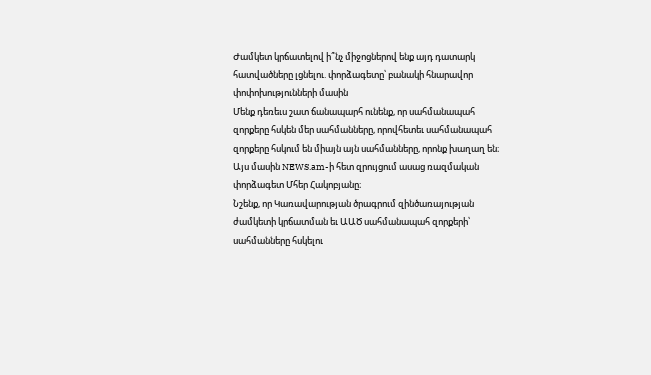Ժամկետ կրճատելով ի՞նչ միջոցներով ենք այդ դատարկ հատվածները լցնելու. փորձագետը՝ բանակի հնարավոր փոփոխությունների մասին
Մենք դեռեւս շատ ճանապարհ ունենք, որ սահմանապահ զորքերը հսկեն մեր սահմանները, որովհետեւ սահմանապահ զորքերը հսկում են միայն այն սահմանները, որոնք խաղաղ են։ Այս մասին NEWS.am-ի հետ զրույցում ասաց ռազմական փորձագետ Մհեր Հակոբյանը։
Նշենք, որ Կառավարության ծրագրում զինծառայության ժամկետի կրճատման եւ ԱԱԾ սահմանապահ զորքերի՝ սահմանները հսկելու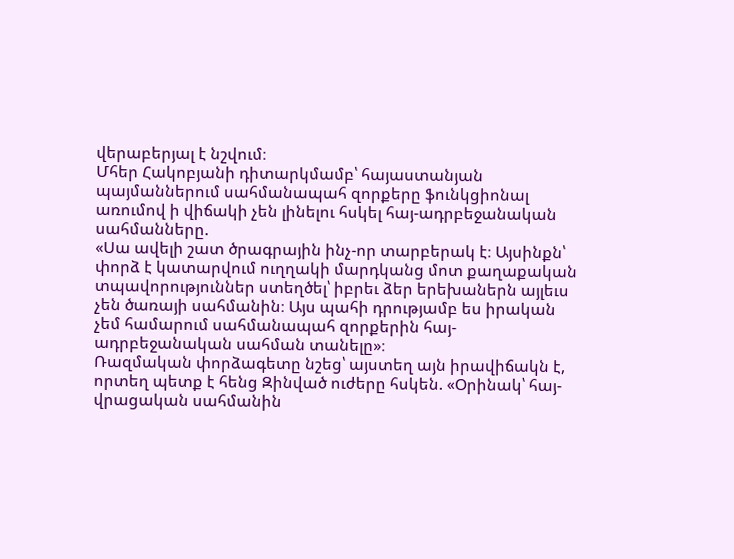վերաբերյալ է նշվում։
Մհեր Հակոբյանի դիտարկմամբ՝ հայաստանյան պայմաններում սահմանապահ զորքերը ֆունկցիոնալ առումով ի վիճակի չեն լինելու հսկել հայ-ադրբեջանական սահմանները.
«Սա ավելի շատ ծրագրային ինչ-որ տարբերակ է։ Այսինքն՝ փորձ է կատարվում ուղղակի մարդկանց մոտ քաղաքական տպավորություններ ստեղծել՝ իբրեւ ձեր երեխաներն այլեւս չեն ծառայի սահմանին։ Այս պահի դրությամբ ես իրական չեմ համարում սահմանապահ զորքերին հայ-ադրբեջանական սահման տանելը»։
Ռազմական փորձագետը նշեց՝ այստեղ այն իրավիճակն է, որտեղ պետք է հենց Զինված ուժերը հսկեն. «Օրինակ՝ հայ-վրացական սահմանին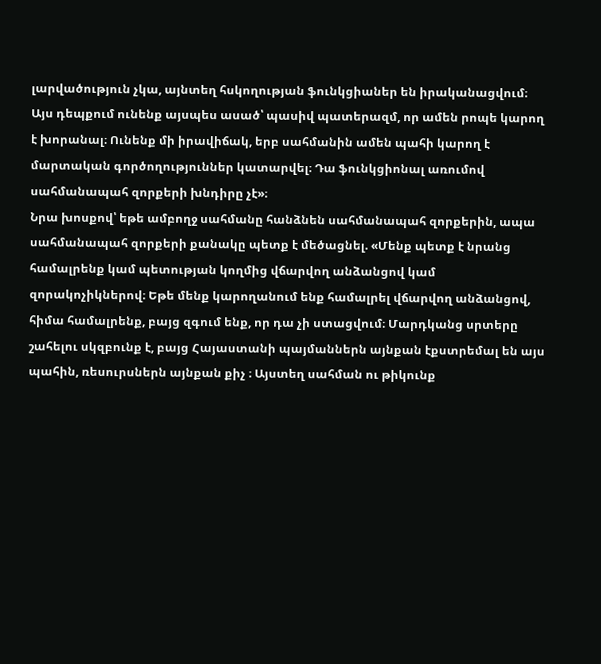լարվածություն չկա, այնտեղ հսկողության ֆունկցիաներ են իրականացվում։ Այս դեպքում ունենք այսպես ասած՝ պասիվ պատերազմ, որ ամեն րոպե կարող է խորանալ։ Ունենք մի իրավիճակ, երբ սահմանին ամեն պահի կարող է մարտական գործողություններ կատարվել։ Դա ֆունկցիոնալ առումով սահմանապահ զորքերի խնդիրը չէ»։
Նրա խոսքով՝ եթե ամբողջ սահմանը հանձնեն սահմանապահ զորքերին, ապա սահմանապահ զորքերի քանակը պետք է մեծացնել. «Մենք պետք է նրանց համալրենք կամ պետության կողմից վճարվող անձանցով կամ զորակոչիկներով։ Եթե մենք կարողանում ենք համալրել վճարվող անձանցով, հիմա համալրենք, բայց զգում ենք, որ դա չի ստացվում։ Մարդկանց սրտերը շահելու սկզբունք է, բայց Հայաստանի պայմաններն այնքան էքստրեմալ են այս պահին, ռեսուրսներն այնքան քիչ ։ Այստեղ սահման ու թիկունք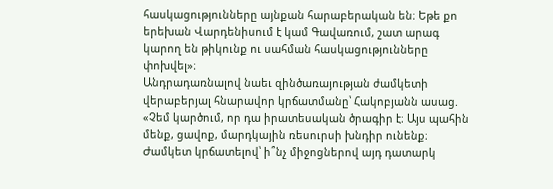հասկացությունները այնքան հարաբերական են։ Եթե քո երեխան Վարդենիսում է կամ Գավառում, շատ արագ կարող են թիկունք ու սահման հասկացությունները փոխվել»։
Անդրադառնալով նաեւ զինծառայության ժամկետի վերաբերյալ հնարավոր կրճատմանը՝ Հակոբյանն ասաց. «Չեմ կարծում, որ դա իրատեսական ծրագիր է։ Այս պահին մենք, ցավոք, մարդկային ռեսուրսի խնդիր ունենք։ Ժամկետ կրճատելով՝ ի՞նչ միջոցներով այդ դատարկ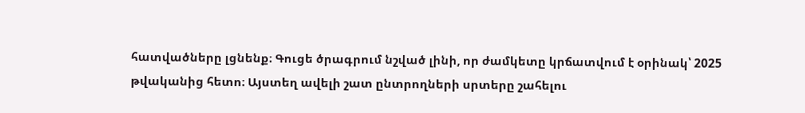հատվածները լցնենք։ Գուցե ծրագրում նշված լինի, որ ժամկետը կրճատվում է օրինակ՝ 2025 թվականից հետո։ Այստեղ ավելի շատ ընտրողների սրտերը շահելու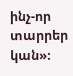ինչ-որ տարրեր կան»։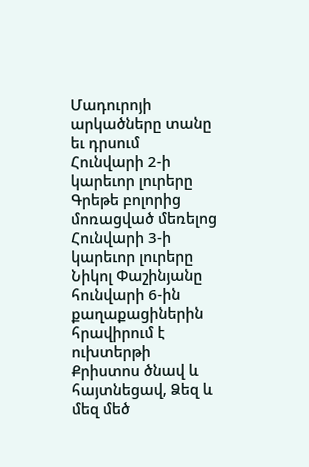Մադուրոյի արկածները տանը եւ դրսում
Հունվարի 2-ի կարեւոր լուրերը
Գրեթե բոլորից մոռացված մեռելոց
Հունվարի 3-ի կարեւոր լուրերը
Նիկոլ Փաշինյանը հունվարի 6-ին քաղաքացիներին հրավիրում է ուխտերթի
Քրիստոս ծնավ և հայտնեցավ, Ձեզ և մեզ մեծ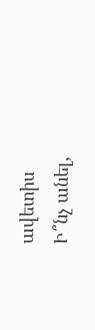ավետիս
Ի՞նչ անել,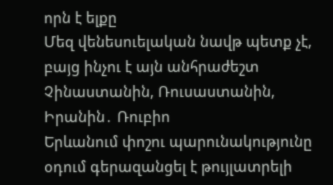որն է ելքը
Մեզ վենեսուելական նավթ պետք չէ, բայց ինչու է այն անհրաժեշտ Չինաստանին, Ռուսաստանին, Իրանին․ Ռուբիո
Երևանում փոշու պարունակությունը օդում գերազանցել է թույլատրելի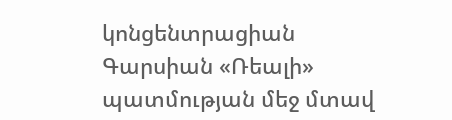կոնցենտրացիան
Գարսիան «Ռեալի» պատմության մեջ մտավ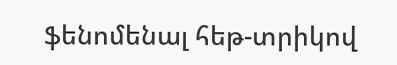ֆենոմենալ հեթ-տրիկով